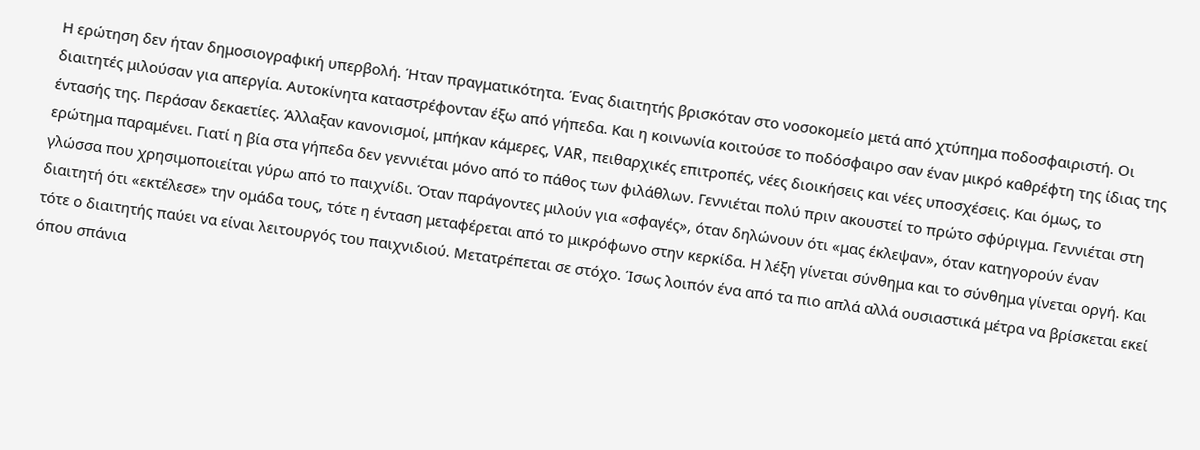Η ερώτηση δεν ήταν δημοσιογραφική υπερβολή. Ήταν πραγματικότητα. Ένας διαιτητής βρισκόταν στο νοσοκομείο μετά από χτύπημα ποδοσφαιριστή. Οι διαιτητές μιλούσαν για απεργία. Αυτοκίνητα καταστρέφονταν έξω από γήπεδα. Και η κοινωνία κοιτούσε το ποδόσφαιρο σαν έναν μικρό καθρέφτη της ίδιας της έντασής της. Περάσαν δεκαετίες. Άλλαξαν κανονισμοί, μπήκαν κάμερες, VAR, πειθαρχικές επιτροπές, νέες διοικήσεις και νέες υποσχέσεις. Και όμως, το ερώτημα παραμένει. Γιατί η βία στα γήπεδα δεν γεννιέται μόνο από το πάθος των φιλάθλων. Γεννιέται πολύ πριν ακουστεί το πρώτο σφύριγμα. Γεννιέται στη γλώσσα που χρησιμοποιείται γύρω από το παιχνίδι. Όταν παράγοντες μιλούν για «σφαγές», όταν δηλώνουν ότι «μας έκλεψαν», όταν κατηγορούν έναν διαιτητή ότι «εκτέλεσε» την ομάδα τους, τότε η ένταση μεταφέρεται από το μικρόφωνο στην κερκίδα. Η λέξη γίνεται σύνθημα και το σύνθημα γίνεται οργή. Και τότε ο διαιτητής παύει να είναι λειτουργός του παιχνιδιού. Μετατρέπεται σε στόχο. Ίσως λοιπόν ένα από τα πιο απλά αλλά ουσιαστικά μέτρα να βρίσκεται εκεί όπου σπάνια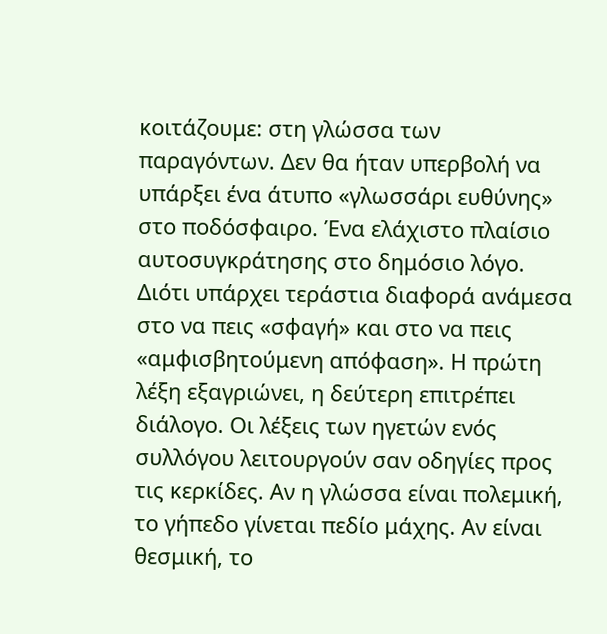κοιτάζουμε: στη γλώσσα των παραγόντων. Δεν θα ήταν υπερβολή να υπάρξει ένα άτυπο «γλωσσάρι ευθύνης» στο ποδόσφαιρο. Ένα ελάχιστο πλαίσιο αυτοσυγκράτησης στο δημόσιο λόγο. Διότι υπάρχει τεράστια διαφορά ανάμεσα στο να πεις «σφαγή» και στο να πεις «αμφισβητούμενη απόφαση». Η πρώτη λέξη εξαγριώνει, η δεύτερη επιτρέπει διάλογο. Οι λέξεις των ηγετών ενός συλλόγου λειτουργούν σαν οδηγίες προς τις κερκίδες. Αν η γλώσσα είναι πολεμική, το γήπεδο γίνεται πεδίο μάχης. Αν είναι θεσμική, το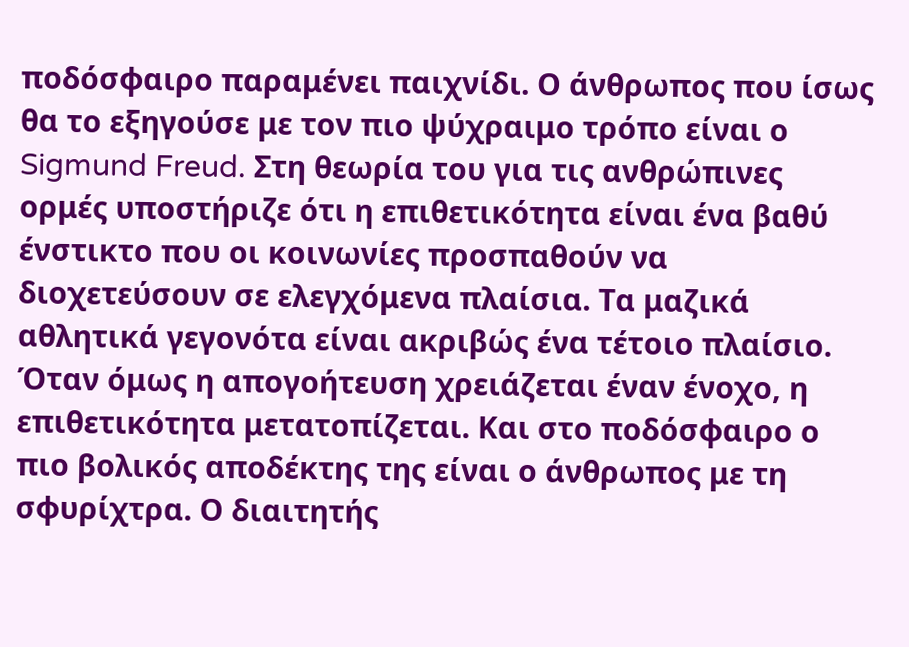ποδόσφαιρο παραμένει παιχνίδι. Ο άνθρωπος που ίσως θα το εξηγούσε με τον πιο ψύχραιμο τρόπο είναι ο Sigmund Freud. Στη θεωρία του για τις ανθρώπινες ορμές υποστήριζε ότι η επιθετικότητα είναι ένα βαθύ ένστικτο που οι κοινωνίες προσπαθούν να διοχετεύσουν σε ελεγχόμενα πλαίσια. Τα μαζικά αθλητικά γεγονότα είναι ακριβώς ένα τέτοιο πλαίσιο. Όταν όμως η απογοήτευση χρειάζεται έναν ένοχο, η επιθετικότητα μετατοπίζεται. Και στο ποδόσφαιρο ο πιο βολικός αποδέκτης της είναι ο άνθρωπος με τη σφυρίχτρα. Ο διαιτητής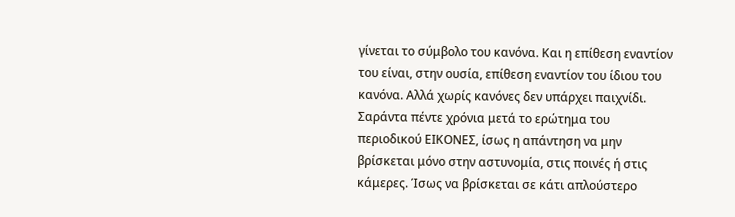γίνεται το σύμβολο του κανόνα. Και η επίθεση εναντίον του είναι, στην ουσία, επίθεση εναντίον του ίδιου του κανόνα. Αλλά χωρίς κανόνες δεν υπάρχει παιχνίδι. Σαράντα πέντε χρόνια μετά το ερώτημα του περιοδικού ΕΙΚΟΝΕΣ, ίσως η απάντηση να μην βρίσκεται μόνο στην αστυνομία, στις ποινές ή στις κάμερες. Ίσως να βρίσκεται σε κάτι απλούστερο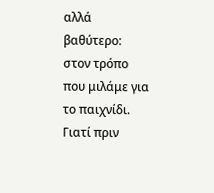αλλά βαθύτερο: στον τρόπο που μιλάμε για το παιχνίδι. Γιατί πριν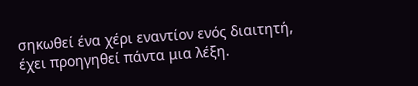σηκωθεί ένα χέρι εναντίον ενός διαιτητή, έχει προηγηθεί πάντα μια λέξη.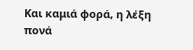Και καμιά φορά, η λέξη πονά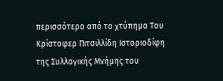περισσότερο από το χτύπημα Του Κρίστοφερ Πιτσιλλίδη Ιστοριοδίφη της Συλλογικής Μνήμης του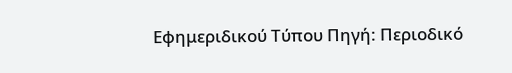Εφημεριδικού Τύπου Πηγή: Περιοδικό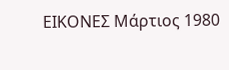ΕΙΚΟΝΕΣ Μάρτιος 1980